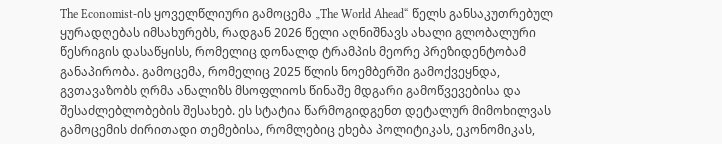The Economist-ის ყოველწლიური გამოცემა „The World Ahead“ წელს განსაკუთრებულ ყურადღებას იმსახურებს, რადგან 2026 წელი აღნიშნავს ახალი გლობალური წესრიგის დასაწყისს, რომელიც დონალდ ტრამპის მეორე პრეზიდენტობამ განაპირობა. გამოცემა, რომელიც 2025 წლის ნოემბერში გამოქვეყნდა, გვთავაზობს ღრმა ანალიზს მსოფლიოს წინაშე მდგარი გამოწვევებისა და შესაძლებლობების შესახებ. ეს სტატია წარმოგიდგენთ დეტალურ მიმოხილვას გამოცემის ძირითადი თემებისა, რომლებიც ეხება პოლიტიკას, ეკონომიკას,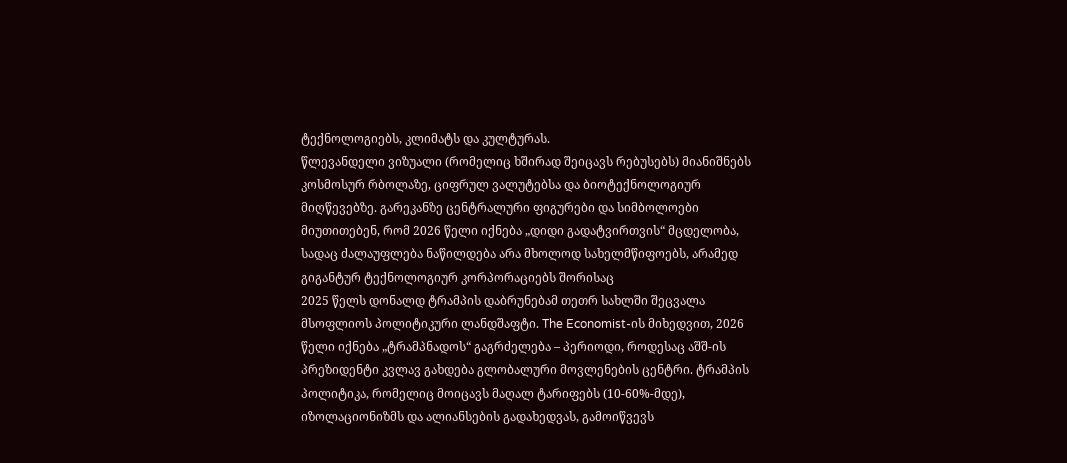ტექნოლოგიებს, კლიმატს და კულტურას.
წლევანდელი ვიზუალი (რომელიც ხშირად შეიცავს რებუსებს) მიანიშნებს კოსმოსურ რბოლაზე, ციფრულ ვალუტებსა და ბიოტექნოლოგიურ მიღწევებზე. გარეკანზე ცენტრალური ფიგურები და სიმბოლოები მიუთითებენ, რომ 2026 წელი იქნება „დიდი გადატვირთვის“ მცდელობა, სადაც ძალაუფლება ნაწილდება არა მხოლოდ სახელმწიფოებს, არამედ გიგანტურ ტექნოლოგიურ კორპორაციებს შორისაც
2025 წელს დონალდ ტრამპის დაბრუნებამ თეთრ სახლში შეცვალა მსოფლიოს პოლიტიკური ლანდშაფტი. The Economist-ის მიხედვით, 2026 წელი იქნება „ტრამპნადოს“ გაგრძელება – პერიოდი, როდესაც აშშ-ის პრეზიდენტი კვლავ გახდება გლობალური მოვლენების ცენტრი. ტრამპის პოლიტიკა, რომელიც მოიცავს მაღალ ტარიფებს (10-60%-მდე), იზოლაციონიზმს და ალიანსების გადახედვას, გამოიწვევს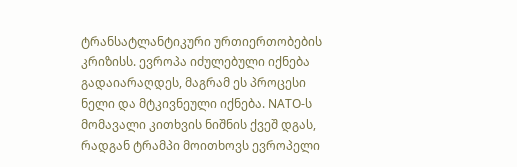ტრანსატლანტიკური ურთიერთობების კრიზისს. ევროპა იძულებული იქნება გადაიარაღდეს, მაგრამ ეს პროცესი ნელი და მტკივნეული იქნება. NATO-ს მომავალი კითხვის ნიშნის ქვეშ დგას, რადგან ტრამპი მოითხოვს ევროპელი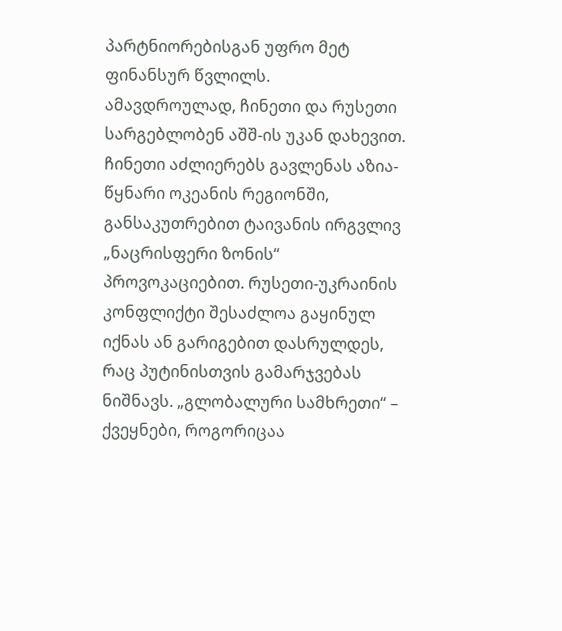პარტნიორებისგან უფრო მეტ ფინანსურ წვლილს.
ამავდროულად, ჩინეთი და რუსეთი სარგებლობენ აშშ-ის უკან დახევით. ჩინეთი აძლიერებს გავლენას აზია-წყნარი ოკეანის რეგიონში, განსაკუთრებით ტაივანის ირგვლივ „ნაცრისფერი ზონის“ პროვოკაციებით. რუსეთი-უკრაინის კონფლიქტი შესაძლოა გაყინულ იქნას ან გარიგებით დასრულდეს, რაც პუტინისთვის გამარჯვებას ნიშნავს. „გლობალური სამხრეთი“ – ქვეყნები, როგორიცაა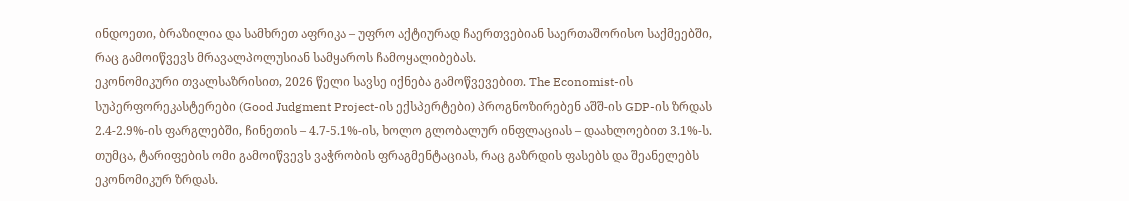ინდოეთი, ბრაზილია და სამხრეთ აფრიკა – უფრო აქტიურად ჩაერთვებიან საერთაშორისო საქმეებში, რაც გამოიწვევს მრავალპოლუსიან სამყაროს ჩამოყალიბებას.
ეკონომიკური თვალსაზრისით, 2026 წელი სავსე იქნება გამოწვევებით. The Economist-ის სუპერფორეკასტერები (Good Judgment Project-ის ექსპერტები) პროგნოზირებენ აშშ-ის GDP-ის ზრდას 2.4-2.9%-ის ფარგლებში, ჩინეთის – 4.7-5.1%-ის, ხოლო გლობალურ ინფლაციას – დაახლოებით 3.1%-ს. თუმცა, ტარიფების ომი გამოიწვევს ვაჭრობის ფრაგმენტაციას, რაც გაზრდის ფასებს და შეანელებს ეკონომიკურ ზრდას.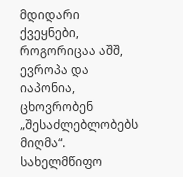მდიდარი ქვეყნები, როგორიცაა აშშ, ევროპა და იაპონია, ცხოვრობენ „შესაძლებლობებს მიღმა“. სახელმწიფო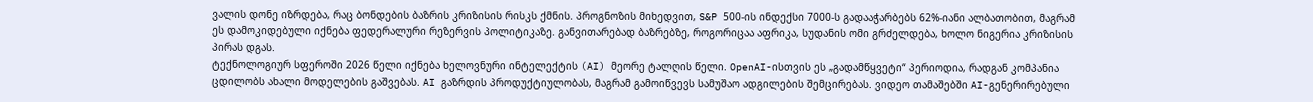ვალის დონე იზრდება, რაც ბონდების ბაზრის კრიზისის რისკს ქმნის. პროგნოზის მიხედვით, S&P 500-ის ინდექსი 7000-ს გადააჭარბებს 62%-იანი ალბათობით, მაგრამ ეს დამოკიდებული იქნება ფედერალური რეზერვის პოლიტიკაზე. განვითარებად ბაზრებზე, როგორიცაა აფრიკა, სუდანის ომი გრძელდება, ხოლო ნიგერია კრიზისის პირას დგას.
ტექნოლოგიურ სფეროში 2026 წელი იქნება ხელოვნური ინტელექტის (AI) მეორე ტალღის წელი. OpenAI-ისთვის ეს „გადამწყვეტი“ პერიოდია, რადგან კომპანია ცდილობს ახალი მოდელების გაშვებას. AI გაზრდის პროდუქტიულობას, მაგრამ გამოიწვევს სამუშაო ადგილების შემცირებას. ვიდეო თამაშებში AI-გენერირებული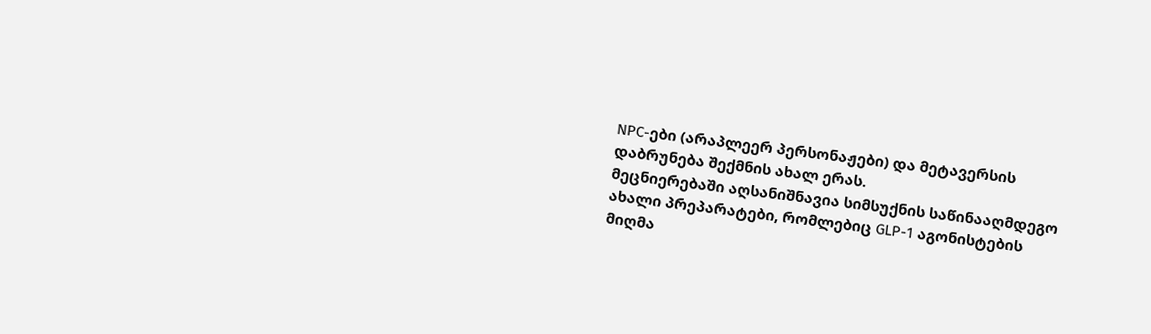NPC-ები (არაპლეერ პერსონაჟები) და მეტავერსის დაბრუნება შექმნის ახალ ერას.
მეცნიერებაში აღსანიშნავია სიმსუქნის საწინააღმდეგო ახალი პრეპარატები, რომლებიც GLP-1 აგონისტების მიღმა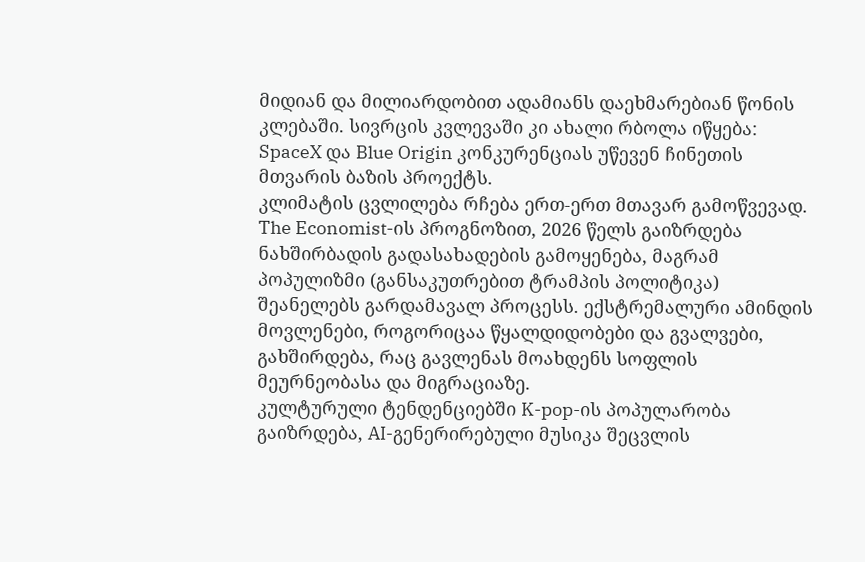მიდიან და მილიარდობით ადამიანს დაეხმარებიან წონის კლებაში. სივრცის კვლევაში კი ახალი რბოლა იწყება: SpaceX და Blue Origin კონკურენციას უწევენ ჩინეთის მთვარის ბაზის პროექტს.
კლიმატის ცვლილება რჩება ერთ-ერთ მთავარ გამოწვევად. The Economist-ის პროგნოზით, 2026 წელს გაიზრდება ნახშირბადის გადასახადების გამოყენება, მაგრამ პოპულიზმი (განსაკუთრებით ტრამპის პოლიტიკა) შეანელებს გარდამავალ პროცესს. ექსტრემალური ამინდის მოვლენები, როგორიცაა წყალდიდობები და გვალვები, გახშირდება, რაც გავლენას მოახდენს სოფლის მეურნეობასა და მიგრაციაზე.
კულტურული ტენდენციებში K-pop-ის პოპულარობა გაიზრდება, AI-გენერირებული მუსიკა შეცვლის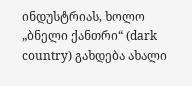ინდუსტრიას, ხოლო „ბნელი ქანთრი“ (dark country) გახდება ახალი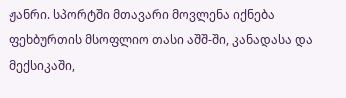ჟანრი. სპორტში მთავარი მოვლენა იქნება ფეხბურთის მსოფლიო თასი აშშ-ში, კანადასა და მექსიკაში,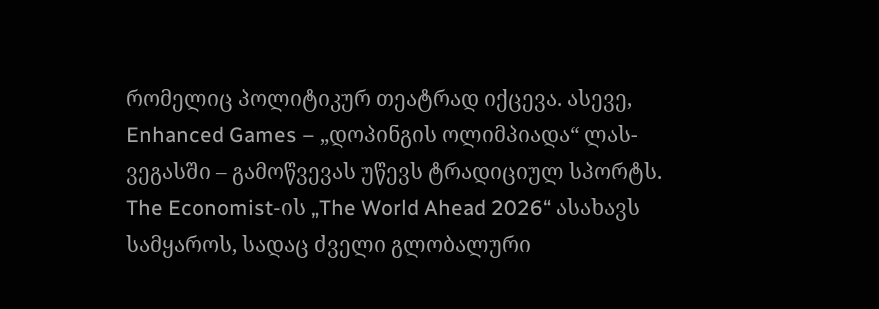რომელიც პოლიტიკურ თეატრად იქცევა. ასევე, Enhanced Games – „დოპინგის ოლიმპიადა“ ლას-ვეგასში – გამოწვევას უწევს ტრადიციულ სპორტს.
The Economist-ის „The World Ahead 2026“ ასახავს სამყაროს, სადაც ძველი გლობალური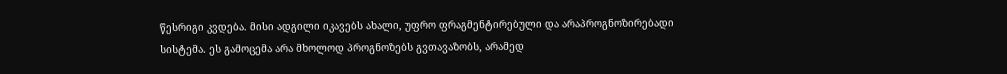წესრიგი კვდება. მისი ადგილი იკავებს ახალი, უფრო ფრაგმენტირებული და არაპროგნოზირებადი სისტემა. ეს გამოცემა არა მხოლოდ პროგნოზებს გვთავაზობს, არამედ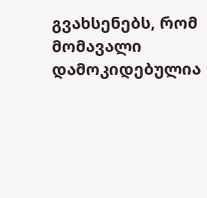გვახსენებს, რომ მომავალი დამოკიდებულია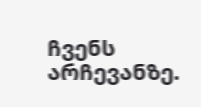ჩვენს არჩევანზე.